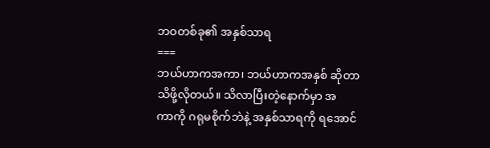ဘဝတစ်ခု၏ အနှစ်သာရ
===
ဘယ်ဟာကအကာ၊ ဘယ်ဟာကအနှစ် ဆိုတာသိဖို့လိုတယ်။ သိလာပြီးတဲ့နောက်မှာ အ
ကာကို ဂရုမစိုက်ဘဲနဲ့ အနှစ်သာရကို ရအောင်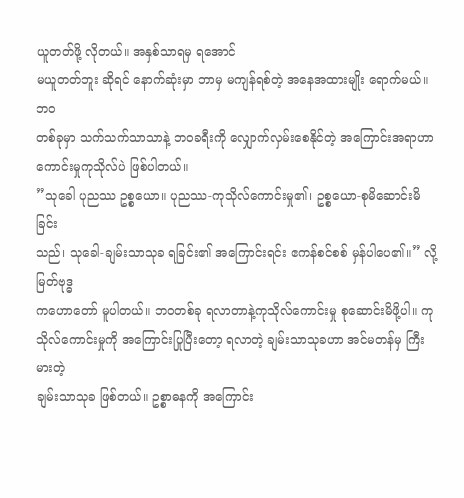ယူတတ်ဖို့ လိုတယ်။ အနှစ်သာရမှ ရအောင်
မယူတတ်ဘူး ဆိုရင် နောက်ဆုံးမှာ ဘာမှ မကျန်ရစ်တဲ့ အနေအထားမျိုး ရောက်မယ်။ ဘဝ
တစ်ခုမှာ သက်သက်သာသာနဲ့ ဘဝခရီးကို လျှောက်လှမ်းစေနိုင်တဲ့ အကြောင်းအရာဟာ
ကောင်းမှုကုသိုလ်ပဲ ဖြစ်ပါတယ်။
”သုခေါ ပုညဿ ဥစ္စယော။ ပုညဿ-ကုသိုလ်ကောင်းမှု၏၊ ဥစ္စယော-စုမိဆောင်းမိခြင်း
သည်၊ သုခေါ-ချမ်းသာသုခ ရခြင်း၏ အကြောင်းရင်း ဧကန်စင်စစ် မှန်ပါပေ၏။” လို့မြတ်ဗုဒ္ဓ
ကဟောတော် မူပါတယ်။ ဘဝတစ်ခု ရလာတာနဲ့ကုသိုလ်ကောင်းမှု စုဆောင်းမိဖို့ပါ။ ကု
သိုလ်ကောင်းမှုကို အကြောင်းပြုပြီးတော့ ရလာတဲ့ ချမ်းသာသုခဟာ အင်မတန်မှ ကြီးမားတဲ့
ချမ်းသာသုခ ဖြစ်တယ်။ ဥစ္စာဓနကို အကြောင်း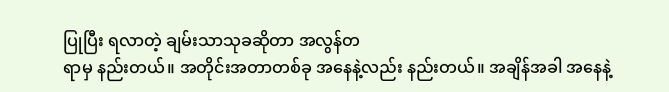ပြုပြီး ရလာတဲ့ ချမ်းသာသုခဆိုတာ အလွန်တ
ရာမှ နည်းတယ်။ အတိုင်းအတာတစ်ခု အနေနဲ့လည်း နည်းတယ်။ အချိန်အခါ အနေနဲ့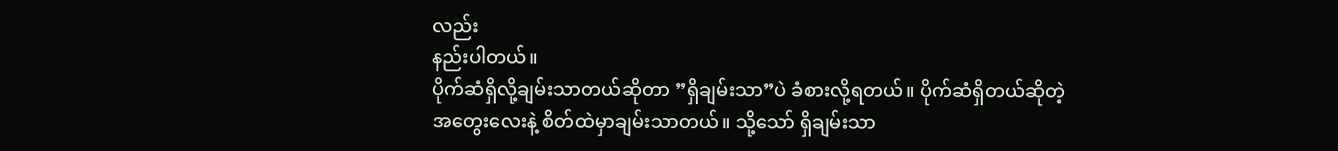လည်း
နည်းပါတယ်။
ပိုက်ဆံရှိလို့ချမ်းသာတယ်ဆိုတာ ”ရှိချမ်းသာ”ပဲ ခံစားလို့ရတယ်။ ပိုက်ဆံရှိတယ်ဆိုတဲ့
အတွေးလေးနဲ့ စိတ်ထဲမှာချမ်းသာတယ်။ သို့သော် ရှိချမ်းသာ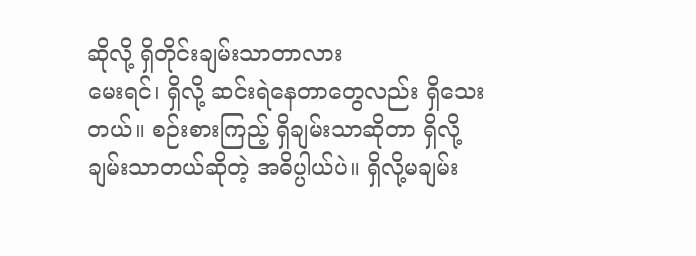ဆိုလို့ ရှိတိုင်းချမ်းသာတာလား
မေးရင်၊ ရှိလို့ ဆင်းရဲနေတာတွေလည်း ရှိသေးတယ်။ စဉ်းစားကြည့် ရှိချမ်းသာဆိုတာ ရှိလို့
ချမ်းသာတယ်ဆိုတဲ့ အဓိပ္ပါယ်ပဲ။ ရှိလို့မချမ်း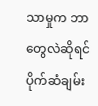သာမှုက ဘာတွေလဲဆိုရင် ပိုက်ဆံချမ်း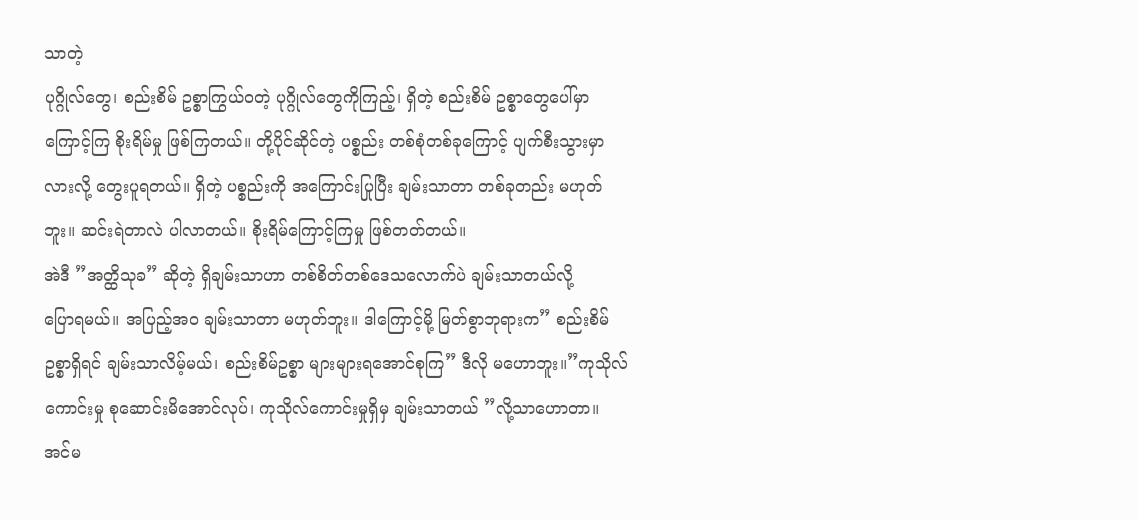သာတဲ့
ပုဂ္ဂိုလ်တွေ၊ စည်းစိမ် ဥစ္စာကြွယ်ဝတဲ့ ပုဂ္ဂိုလ်တွေကိုကြည့်၊ ရှိတဲ့ စည်းစိမ် ဥစ္စာတွေပေါ်မှာ
ကြောင့်ကြ စိုးရိမ်မှု ဖြစ်ကြတယ်။ တို့ပိုင်ဆိုင်တဲ့ ပစ္စည်း တစ်စုံတစ်ခုကြောင့် ပျက်စီးသွားမှာ
လားလို့ တွေးပူရတယ်။ ရှိတဲ့ ပစ္စည်းကို အကြောင်းပြုပြီး ချမ်းသာတာ တစ်ခုတည်း မဟုတ်
ဘူး။ ဆင်းရဲတာလဲ ပါလာတယ်။ စိုးရိမ်ကြောင့်ကြမှု ဖြစ်တတ်တယ်။
အဲဒီ ”အတ္ထိသုခ” ဆိုတဲ့ ရှိချမ်းသာဟာ တစ်စိတ်တစ်ဒေသလောက်ပဲ ချမ်းသာတယ်လို့
ပြောရမယ်။ အပြည့်အ၀ ချမ်းသာတာ မဟုတ်ဘူး။ ဒါကြောင့်မို့ မြတ်စွာဘုရားက” စည်းစိမ်
ဥစ္စာရှိရင် ချမ်းသာလိမ့်မယ်၊ စည်းစိမ်ဥစ္စာ များများရအောင်စုကြ” ဒီလို မဟောဘူး။”ကုသိုလ်
ကောင်းမှု စုဆောင်းမိအောင်လုပ်၊ ကုသိုလ်ကောင်းမှုရှိမှ ချမ်းသာတယ် ”လို့သာဟောတာ။
အင်မ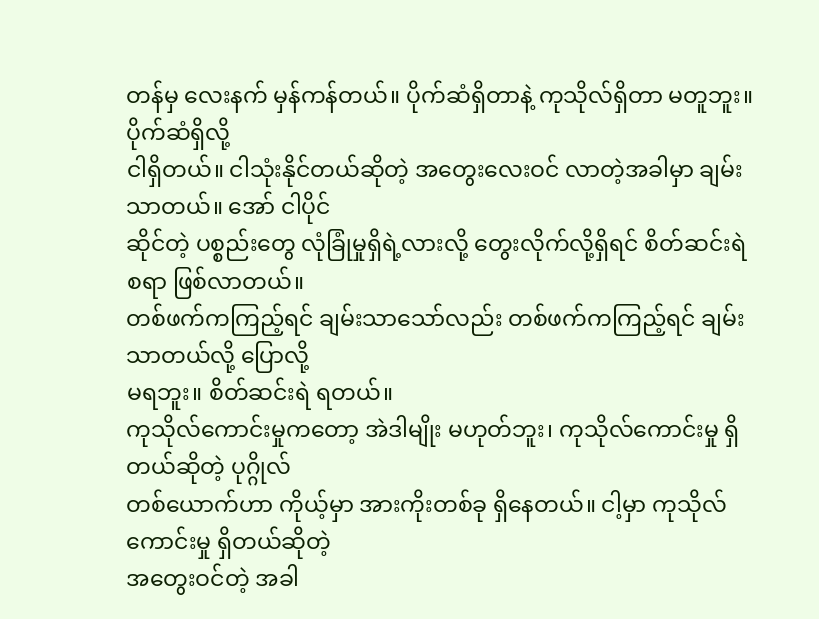တန်မှ လေးနက် မှန်ကန်တယ်။ ပိုက်ဆံရှိတာနဲ့ ကုသိုလ်ရှိတာ မတူဘူး။ ပိုက်ဆံရှိလို့
ငါရှိတယ်။ ငါသုံးနိုင်တယ်ဆိုတဲ့ အတွေးလေးဝင် လာတဲ့အခါမှာ ချမ်းသာတယ်။ အော် ငါပိုင်
ဆိုင်တဲ့ ပစ္စည်းတွေ လုံခြုံမှုရှိရဲ့လားလို့ တွေးလိုက်လို့ရှိရင် စိတ်ဆင်းရဲစရာ ဖြစ်လာတယ်။
တစ်ဖက်ကကြည့်ရင် ချမ်းသာသော်လည်း တစ်ဖက်ကကြည့်ရင် ချမ်းသာတယ်လို့ ပြောလို့
မရဘူး။ စိတ်ဆင်းရဲ ရတယ်။
ကုသိုလ်ကောင်းမှုကတော့ အဲဒါမျိုး မဟုတ်ဘူး၊ ကုသိုလ်ကောင်းမှု ရှိတယ်ဆိုတဲ့ ပုဂ္ဂိုလ်
တစ်ယောက်ဟာ ကိုယ့်မှာ အားကိုးတစ်ခု ရှိနေတယ်။ ငါ့မှာ ကုသိုလ်ကောင်းမှု ရှိတယ်ဆိုတဲ့
အတွေးဝင်တဲ့ အခါ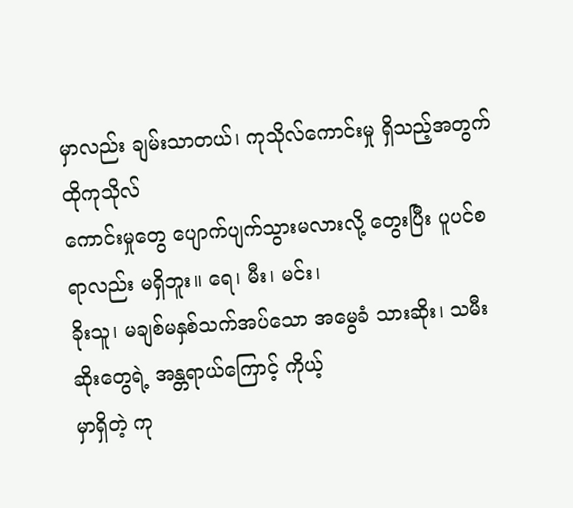မှာလည်း ချမ်းသာတယ်၊ ကုသိုလ်ကောင်းမှု ရှိသည့်အတွက် ထိုကုသိုလ်
ကောင်းမှုတွေ ပျောက်ပျက်သွားမလားလို့ တွေးပြီး ပူပင်စရာလည်း မရှိဘူး။ ရေ၊ မီး၊ မင်း၊
ခိုးသူ၊ မချစ်မနှစ်သက်အပ်သော အမွေခံ သားဆိုး၊ သမီးဆိုးတွေရဲ့ အန္တရာယ်ကြောင့် ကိုယ့်
မှာရှိတဲ့ ကု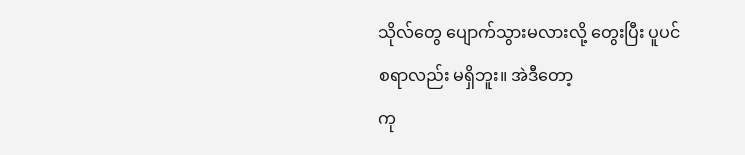သိုလ်တွေ ပျောက်သွားမလားလို့ တွေးပြီး ပူပင်စရာလည်း မရှိဘူး။ အဲဒီတော့
ကု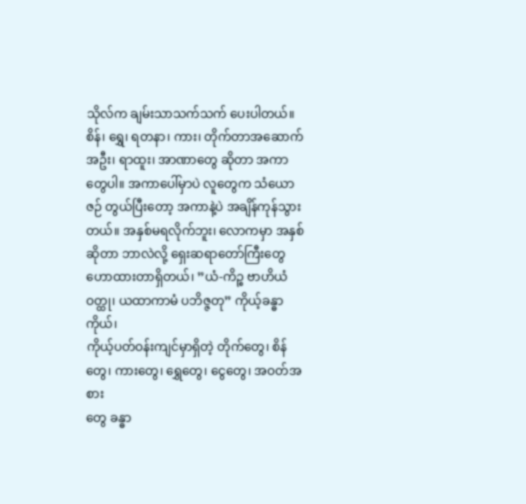သိုလ်က ချမ်းသာသက်သက် ပေးပါတယ်။
စိန်၊ ရွှေ၊ ရတနာ၊ ကား၊ တိုက်တာအဆောက်အဦး၊ ရာထူး၊ အာဏာတွေ ဆိုတာ အကာ
တွေပါ။ အကာပေါ်မှာပဲ လူတွေက သံယောဇဉ် တွယ်ပြီးတော့ အကာနဲ့ပဲ အချိန်ကုန်သွား
တယ်။ အနှစ်မရလိုက်ဘူး၊ လောကမှာ အနှစ်ဆိုတာ ဘာလဲလို့ ရှေးဆရာတော်ကြီးတွေ
ဟောထားတာရှိတယ်၊ ”ယံ-ကိဉ္စ ဗာဟိယံ ဝတ္ထု၊ ယထာကာမံ ပဘိဇ္ဇတု” ကိုယ့်ခန္ဓာကိုယ်၊
ကိုယ့်ပတ်ဝန်းကျင်မှာရှိတဲ့ တိုက်တွေ၊ စိန်တွေ၊ ကားတွေ၊ ရွှေတွေ၊ ငွေတွေ၊ အဝတ်အစား
တွေ ခန္ဓာ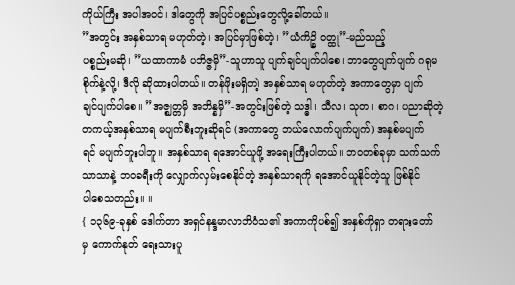ကိုယ်ကြီး အပါအဝင်၊ ဒါတွေကို အပြင်ပစ္စည်းတွေလို့ခေါ်တယ်။
”အတွင်း အနှစ်သာရ မဟုတ်တဲ့၊ အပြင်မှာဖြစ်တဲ့၊ ”ယံကိဉ္စိ ဝတ္ထု”-မည်သည့်
ပစ္စည်းမဆို၊ ”ယထာကာမံ ပဘိဇ္ဇမှိ”-သူဟာသူ ပျက်ချင်ပျက်ပါစေ၊ ဘာတွေပျက်ပျက် ဂရုမ
စိုက်နဲ့လို့၊ ဒီလို ဆိုထားပါတယ်။ တန်ဖိုးမရှိတ၊ဲ့ အနှစ်သာရ မဟုတ်တဲ့ အကာတွေမှာ ပျက်
ချင်ပျက်ပါစေ။ ”အဇ္ဈတ္တမှိ အဘိန္နမှိ”-အတွင်းဖြစ်တဲ့ သဒ္ဓါ၊ သီလ၊ သုတ၊ စာဂ၊ ပညာဆိုတဲ့
တကယ့်အနှစ်သာရ မပျက်စီးဘူးဆိုရင် (အကာတွေ ဘယ်လောက်ပျက်ပျက်) အနှစ်မပျက်
ရင် မပျက်ဘူးပါဘူ။ အနှစ်သာရ ရအောင်ယူဖို့ အရေးကြီးပါတယ်။ ဘဝတစ်ခုမှာ သက်သက်
သာသာနဲ့ ဘဝခရီးကို လျှောက်လှမ်းစေနိုင်တဲ့ အနှစ်သာရကို ရအောင်ယူနိုင်တဲ့သူ ဖြစ်နိုင်
ပါစေသတည်း။ ။
{ ၁၃၆၉-ခုနှစ် ဒေါက်တာ အရှင်နန္ဒမာလာဘိဝံသ၏ အကာကိုပစ်၍ အနှစ်ကိုရှာ တရားတော်
မှ ကောက်နုတ် ရေးသားပူ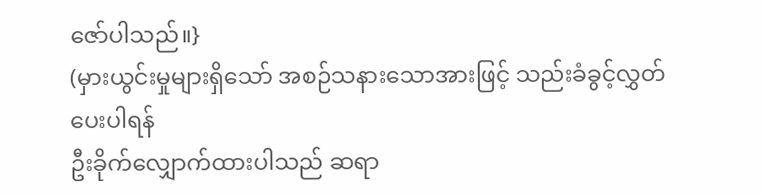ဇော်ပါသည်။}
(မှားယွင်းမှုများရှိသော် အစဉ်သနားသောအားဖြင့် သည်းခံခွင့်လွှတ်ပေးပါရန်
ဦးခိုက်လျှောက်ထားပါသည် ဆရာ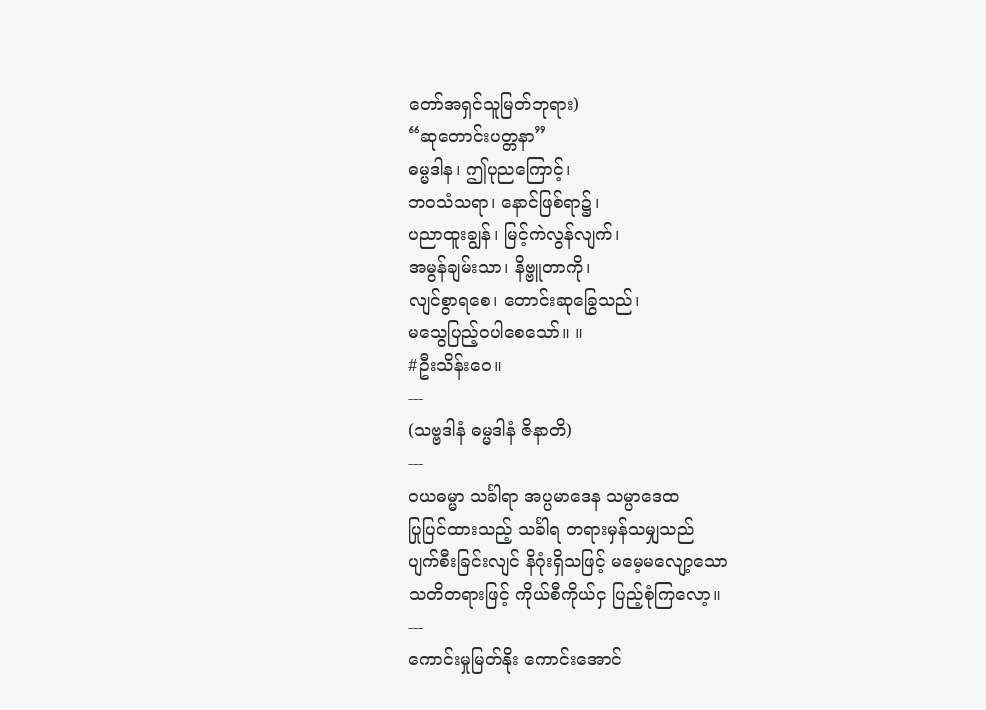တော်အရှင်သူမြတ်ဘုရား)
“ဆုတောင်းပတ္တနာ”
ဓမ္မဒါန၊ ဤပုညကြောင့်၊
ဘဝသံသရာ၊ နောင်ဖြစ်ရာ၌၊
ပညာထူးချွန်၊ မြင့်ကဲလွန်လျက်၊
အမွန်ချမ်းသာ၊ နိဗ္ဗူတာကို၊
လျင်စွာရစေ၊ တောင်းဆုခြွေသည်၊
မသွေပြည့်ဝပါစေသော်။ ။
#ဦးသိန်းဝေ။
---
(သဗ္ဗဒါနံ ဓမ္မဒါနံ ဇိနာတိ)
---
ဝယဓမ္မာ သင်္ခါရာ အပ္ပမာဒေန သမ္ပာဒေထ
ပြုပြင်ထားသည့် သင်္ခါရ တရားမှန်သမျှသည်
ပျက်စီးခြင်းလျင် နိဂုံးရှိသဖြင့် မမေ့မလျော့သော
သတိတရားဖြင့် ကိုယ်စီကိုယ်ငှ ပြည့်စုံကြလော့။
---
ကောင်းမှုမြတ်နိုး ကောင်းအောင်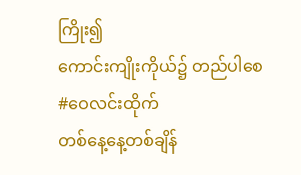ကြိုး၍
ကောင်းကျိုးကိုယ်၌ တည်ပါစေ
#ဝေလင်းထိုက်
တစ်နေ့နေ့တစ်ချိန်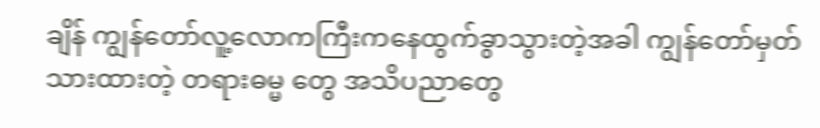ချိန် ကျွန်တော်လူ့လောကကြီးကနေထွက်ခွာသွားတဲ့အခါ ကျွန်တော်မှတ်သားထားတဲ့ တရားဓမ္မ တွေ အသိပညာတွေ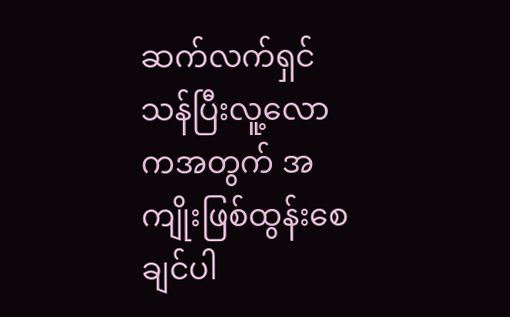ဆက်လက်ရှင်သန်ပြီးလူ့လောကအတွက် အကျိုးဖြစ်ထွန်းစေချင်ပါ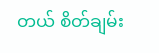တယ် စိတ်ချမ်း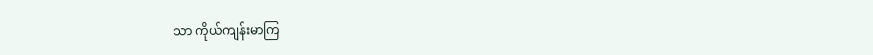သာ ကိုယ်ကျန်းမာကြ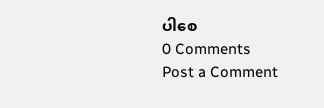ပါစေ
0 Comments
Post a Comment